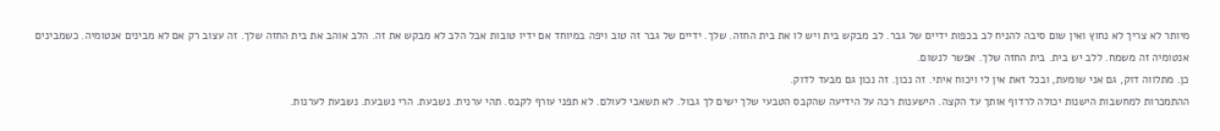מיותר לא צריך לא נחוץ ואין שום סיבה להניח לב בכפות ידיים של גבר. לב מבקש בית ויש לו את בית החזה. שלך. ידיים של גבר זה טוב ויפה במיוחד אם ידיו טובות אבל הלב לא מבקש את זה. הלב אוהב את בית החזה שלך. זה עצוב רק אם לא מבינים אנטומיה. כשמבינים אנטומיה זה משמח. ללב יש בית. בית החזה שלך. אפשר לנשום.
כן. מתלווה דוק, גם אני שומעת, ובכל זאת אין לי ויכוח איתי. זה נכון. זה נכון גם מבעד לדוק.
ההתמכרות למחשבות הישנות יכולה לרדוף אותך עד הקצה. הישענות רכה על הידיעה שהקבס הטבעי שלך ישים לך גבול. לא תשאבי לעולם. לא תפני עורף לקבס. תהי ערנית. נשבעת. הרי נשבעת. נשבעת לערנות.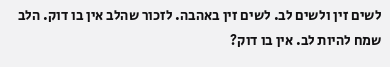לשים זין ולשים לב. לשים זין באהבה. לזכור שהלב אין בו דוק. הלב שמח להיות לב. אין בו דוק?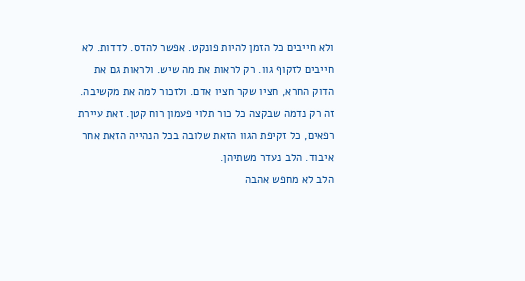ולא חייבים כל הזמן להיות פונקט. אפשר להדס. לדדות. לא חייבים לזקוף גוו. רק לראות את מה שיש. ולראות גם את הדוק החרא, חציו שקר חציו אדם. ולזכור למה את מקשיבה. זה רק נדמה שבקצה כל כור תלוי פעמון רוח קטן. זאת עיירת רפאים, כל זקיפת הגוו הזאת שלובה בכל הנהייה הזאת אחר איבוד. הלב נעדר משתיהן.
הלב לא מחפש אהבה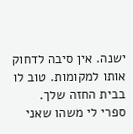ישנה. אין סיבה לדחוק אותו למקומות. טוב לו בבית החזה שלך.
ספרי לי משהו שאני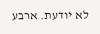לא יודעת. ארבע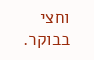וחצי בבוקר.